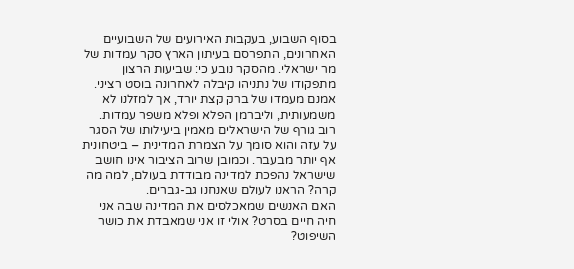בסוף השבוע, בעקבות האירועים של השבועיים האחרונים, התפרסם בעיתון הארץ סקר עמדות של מר ישראלי. מהסקר נובע כי: שביעות הרצון מתפקודו של נתניהו קיבלה לאחרונה בוסט רציני. אמנם מעמדו של ברק קצת יורד, אך למזלנו לא משמעותית, וליברמן הפלא ופלא משפר עמדות. רוב גורף של הישראלים מאמין ביעילותו של הסגר על עזה והוא סומך על הצמרת המדינית – ביטחונית אף יותר מבעבר. וכמובן שרוב הציבור אינו חושב שישראל נהפכת למדינה מבודדת בעולם, למה מה קרה? הראנו לעולם שאנחנו גב-גברים.
האם האנשים שמאכלסים את המדינה שבה אני חיה חיים בסרט? אולי זו אני שמאבדת את כושר השיפוט?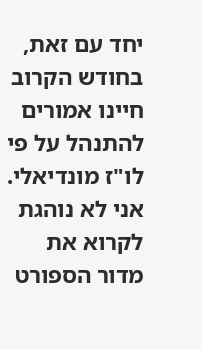יחד עם זאת, בחודש הקרוב חיינו אמורים להתנהל על פי לו"ז מונדיאלי. אני לא נוהגת לקרוא את מדור הספורט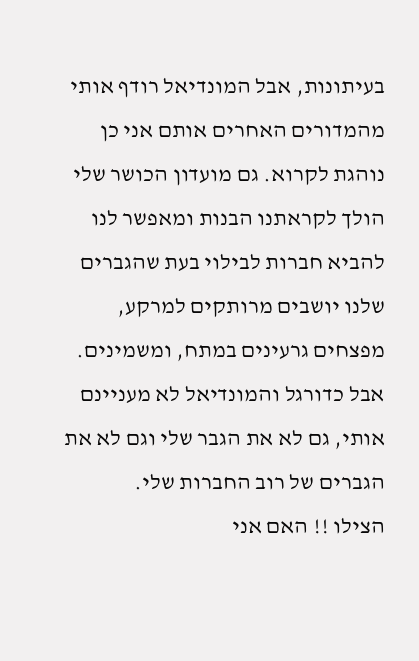בעיתונות, אבל המונדיאל רודף אותי מהמדורים האחרים אותם אני כן נוהגת לקרוא. גם מועדון הכושר שלי הולך לקראתנו הבנות ומאפשר לנו להביא חברות לבילוי בעת שהגברים שלנו יושבים מרותקים למרקע, מפצחים גרעינים במתח, ומשמינים.
אבל כדורגל והמונדיאל לא מעניינם אותי, גם לא את הגבר שלי וגם לא את הגברים של רוב החברות שלי.
הצילו !! האם אני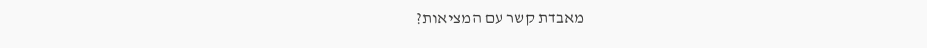מאבדת קשר עם המציאות?